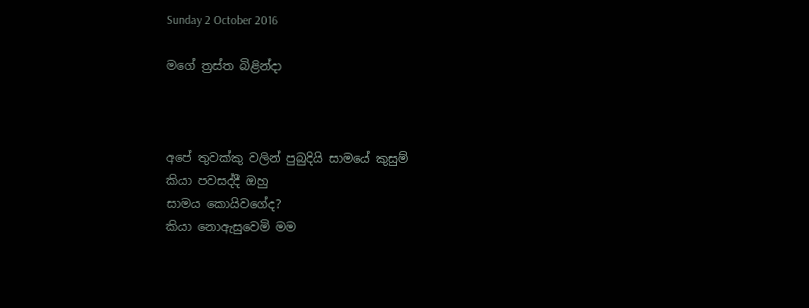Sunday 2 October 2016

මගේ ත්‍රස්ත බිළින්දා



අපේ තුවක්කු වලින් පුබුදියි සාමයේ කුසුම්
කියා පවසද්දී ඔහු
සාමය කොයිවගේද?
කියා නොඇසුවෙමි මම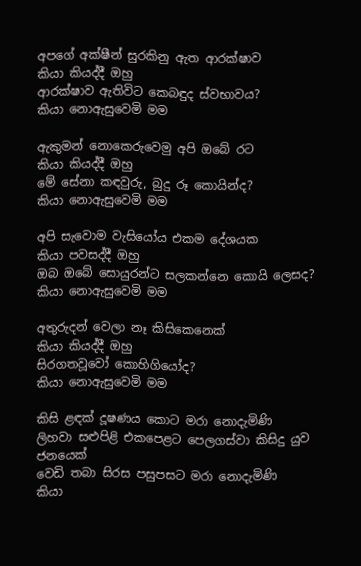අපගේ අක්ෂීන් සුරකිනු ඇත ආරක්ෂාව
කියා කියද්දී ඔහු
ආරක්ෂාව ඇතිවිට කෙබඳුද ස්වභාවය?
කියා නොඇසුවෙමි මම

ඇකුමන් නොකෙරුවෙමු අපි ඔබේ රට
කියා කියද්දී ඔහු
මේ සේනා කඳවුරු, බුදු රූ කොයින්ද?
කියා නොඇසුවෙමි මම

අපි සැවොම වැසියෝය එකම දේශයක
කියා පවසද්දී ඔහු
ඔබ ඔබේ සොයුරන්ට සලකන්නෙ කොයි ලෙසද?
කියා නොඇසුවෙමි මම

අතුරුදන් වෙලා නෑ කිසිකෙනෙක්
කියා කියද්දී ඔහු
සිරගතවූවෝ කොහිගියෝද?
කියා නොඇසුවෙමි මම

කිසි ළඳක් දූෂණය කොට මරා නොදැමිණි
ලිහවා සළුපිළි එකපෙළට පෙලගස්වා කිසිදු යුව ජනයෙක්
වෙඩි තබා සිරස පසුපසට මරා නොදැමිණි
කියා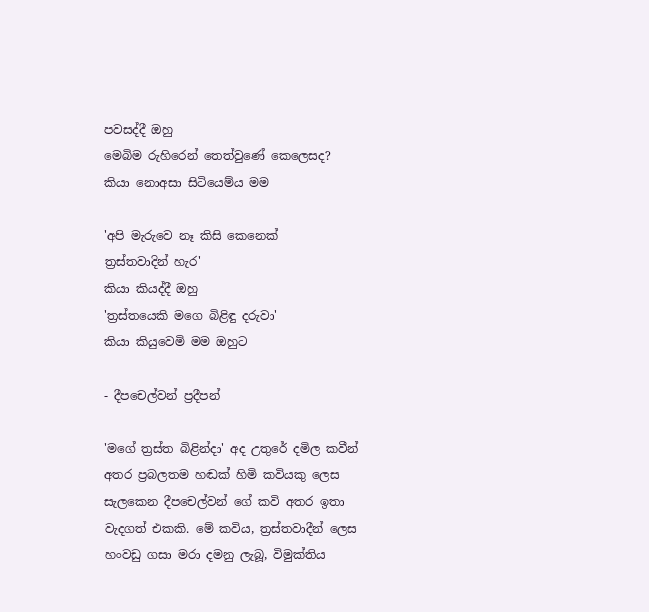පවසද්දී ඔහු
මෙබිම රුහිරෙන් තෙත්වුණේ කෙලෙසද?
කියා නොඅසා සිටියෙම්ය මම

'අපි මැරුවෙ නෑ කිසි කෙනෙක්
ත්‍රස්තවාදින් හැර'
කියා කියද්දී ඔහු
'ත්‍රස්තයෙකි මගෙ බිළිඳු දරුවා'
කියා කියුවෙමි මම ඔහුට

- දීපචෙල්වන් ප්‍රදීපන්

'මගේ ත්‍රස්ත බිළින්දා' අද උතුරේ දමිල කවීන් අතර ප්‍රබලතම හඬක් හිමි කවියකු ලෙස සැලකෙන දීපචෙල්වන් ගේ කවි අතර ඉතා වැදගත් එකකි. මේ කවිය, ත්‍රස්තවාදීන් ලෙස හංවඩු ගසා මරා දමනු ලැබූ, විමුක්තිය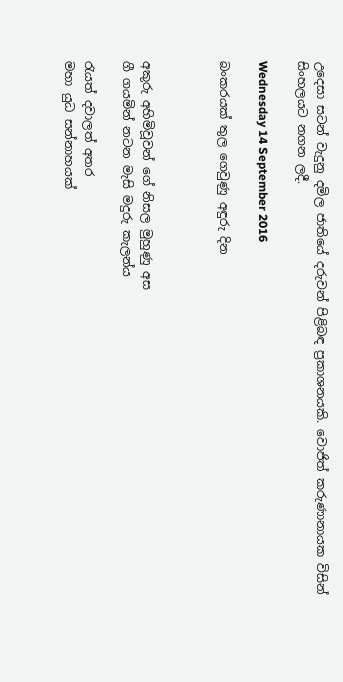උදෙසා සටන් වැදුනු දමිල ජාතියේ දරුවන් පිළිබඳ ප්‍රකාශනයකි. වොජිත් කරුණානායක විසින් සිංහලයට නගන ලදී.

Wednesday 14 September 2016

බංකරයක් තුල ගෙවුණු අඳුරු දින



අකුරු අහිමිවූවන් ගේ නිසල මුහුණු අස
ගී ගයමින් නටන මැසි මදුරු කැලන්ය

රැයත් දවාලත් අතර
මහා යුධ සන්නාහයක්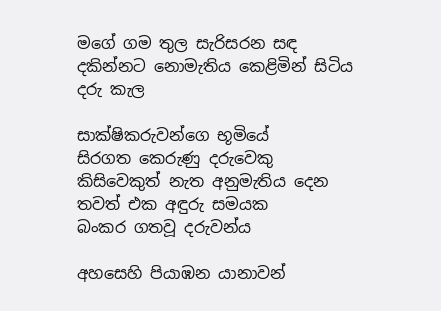මගේ ගම තුල සැරිසරන සඳ
දකින්නට නොමැතිය කෙළිමින් සිටිය දරු කැල

සාක්ෂිකරුවන්ගෙ භූමියේ
සිරගත කෙරුණු දරුවෙකු
කිසිවෙකුත් නැත අනුමැතිය දෙන
තවත් එක අඳුරු සමයක
බංකර ගතවූ දරුවන්ය

අහසෙහි පියාඹන යානාවන්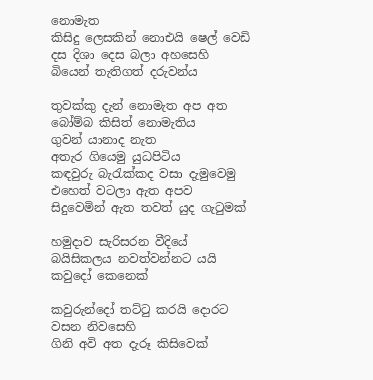නොමැත
කිසිදු ලෙසකින් නොඑයි ෂෙල් වෙඩි
දස දිශා දෙස බලා අහසෙහි
බියෙන් තැතිගත් දරුවන්ය

තුවක්කු දැන් නොමැත අප අත
බෝම්බ කිසිත් නොමැතිය
ගුවන් යානාද නැත
අතැර ගියෙමු යුධපිටිය
කඳවුරු බැරැක්කද වසා දැමුවෙමු
එහෙත් වටලා ඇත අපව
සිදුවෙමින් ඇත තවත් යුද ගැටුමක්

හමුදාව සැරිසරන වීදියේ
බයිසිකලය නවත්වන්නට යයි
කවුදෝ කෙනෙක්

කවුරුන්දෝ තට්ටු කරයි දොරට
වසන නිවසෙහි
ගිනි අවි අත දැරූ කිසිවෙක්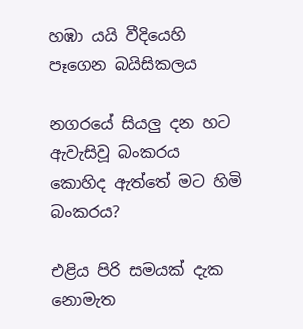හඹා යයි වීදියෙහි
පෑගෙන බයිසිකලය

නගරයේ සියලු දන හට ඇවැසිවූ බංකරය
කොහිද ඇත්තේ මට හිමි බංකරය?

එළිය පිරි සමයක් දැක නොමැත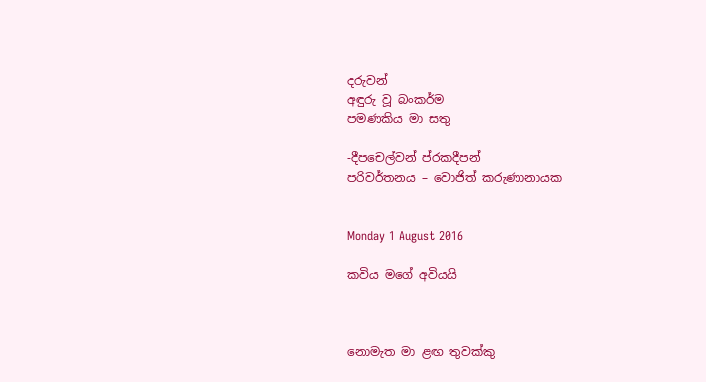දරුවන්
අඳුරු වූ බංකර්ම
පමණකිය මා සතු

-දීපචෙල්වන් ප්රකදීපන්
පරිවර්තනය – වොජිත් කරුණානායක


Monday 1 August 2016

කවිය මගේ අවියයි



නොමැත මා ළඟ තුවක්කු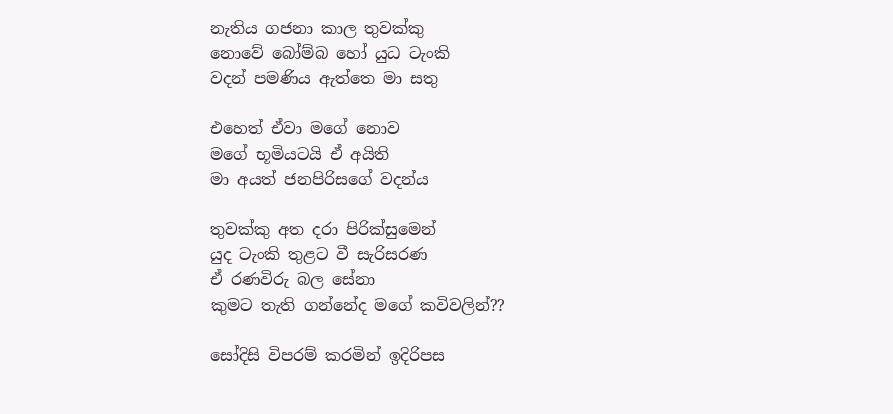නැතිය ගජනා කාල තුවක්කු
නොවේ බෝම්බ හෝ යුධ ටැංකි
වදන් පමණිය ඇත්තෙ මා සතු

එහෙත් ඒවා මගේ නොව
මගේ භූමියටයි ඒ අයිති
මා අයත් ජනපිරිසගේ වදන්ය

තුවක්කු අත දරා පිරික්සුමෙන්
යුද ටැංකි තුළට වී සැරිසරණ
ඒ රණවිරු බල සේනා
කුමට තැති ගන්නේද මගේ කවිවලින්??

සෝදිසි විපරම් කරමින් ඉදිරිපස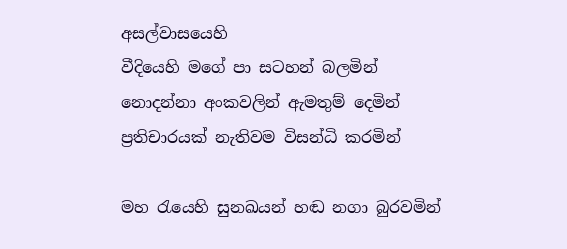අසල්වාසයෙහි
වීදියෙහි මගේ පා සටහන් බලමින්
නොදන්නා අංකවලින් ඇමතුම් දෙමින්
ප්‍රතිචාරයක් නැතිවම විසන්ධි කරමින්

මහ රැයෙහි සුනඛයන් හඬ නගා බුරවමින්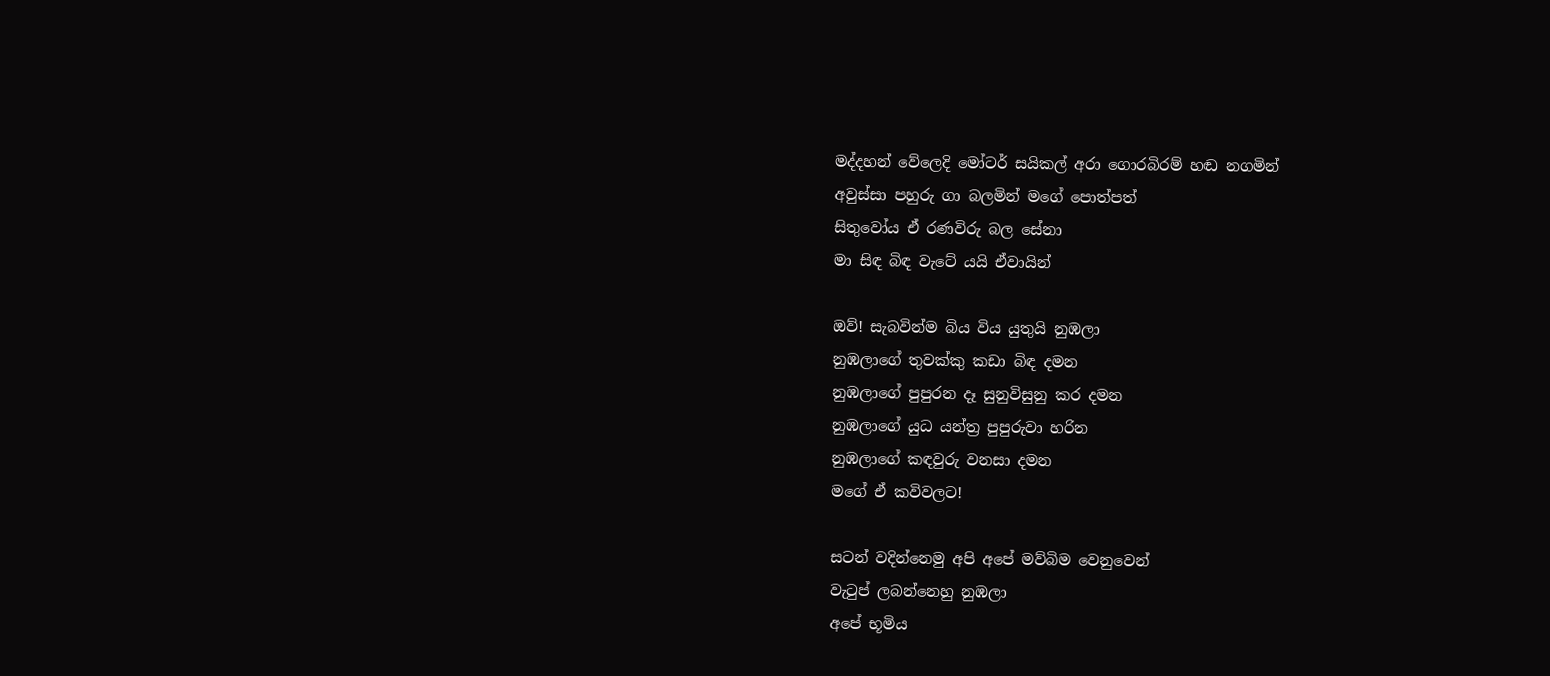මද්දහන් වේලෙදි මෝටර් සයිකල් අරා ගොරබිරම් හඬ නගමින්
අවුස්සා පහුරු ගා බලමින් මගේ පොත්පත්
සිතුවෝය ඒ රණවිරු බල සේනා
මා සිඳ බිඳ වැටේ යයි ඒවායින්

ඔව්! සැබවින්ම බිය විය යුතුයි නුඹලා
නුඹලාගේ තුවක්කු කඩා බිඳ දමන
නුඹලාගේ පුපුරන දෑ සුනුවිසුනු කර දමන
නුඹලාගේ යුධ යන්ත්‍ර පුපුරුවා හරින
නුඹලාගේ කඳවුරු වනසා දමන
මගේ ඒ කවිවලට!

සටන් වදින්නෙමු අපි අපේ මව්බිම වෙනුවෙන්
වැටුප් ලබන්නෙහු නුඹලා
අපේ භූමිය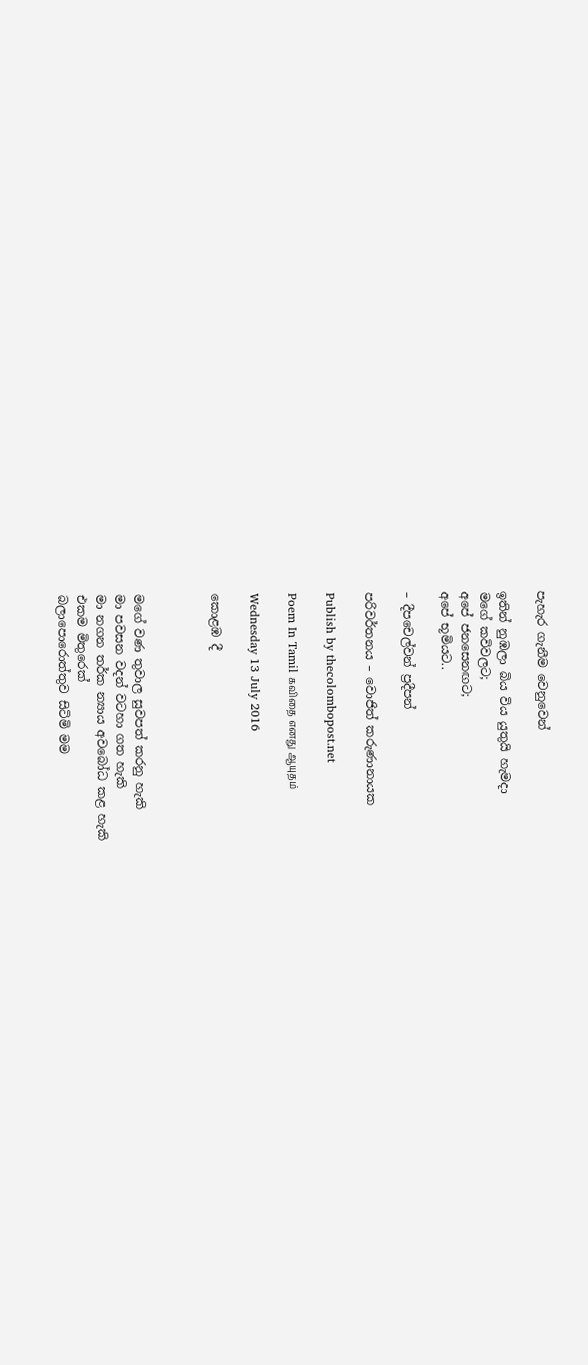පැහැර ගැනීම වෙනුවෙන්

ඉතින් නුඹලා බිය විය යුතුයි හැමදා
මගේ කවිවලට;
අපේ ජනසෙනඟට;
අපේ භූමියට..

– දීපචෙල්වන් ප්‍රදීපන්

පරිවර්තනය – වොජිත් කරුණානායක

Publish by thecolombopost.net

Poem In Tamil கவிதை எனது ஆயுதம்

Wednesday 13 July 2016

කොළඹ දී



මගේ වණ තුවාල සුවපත් කරනු හැකි
මා පවසන වදන් වටහා ගත හැකි
මා නගන තර්ක න්‍යාය අවබෝධ කළ හැකි
එකම මිතුරෙක්
බලාපොරොත්තුව සිටිමි මම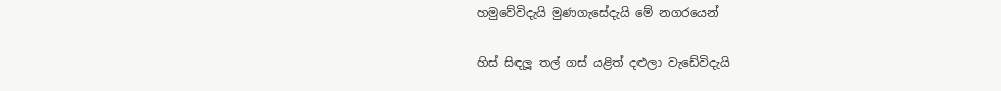හමුවේවිදැයි මුණගැසේදැයි මේ නගරයෙන්

හිස් සිඳලූ තල් ගස් යළිත් දළුලා වැඩේවිදැයි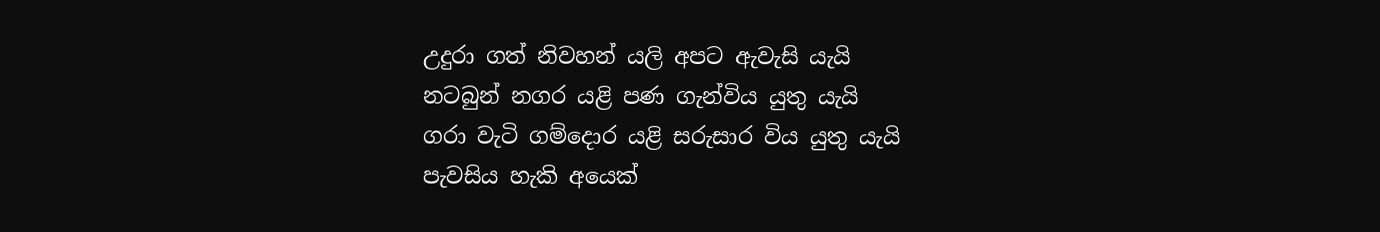උදුරා ගත් නිවහන් යලි අපට ඇවැසි යැයි
නටබුන් නගර යළි පණ ගැන්විය යුතු යැයි
ගරා වැටි ගම්දොර යළි සරුසාර විය යුතු යැ‍යි
පැවසිය හැකි අයෙක්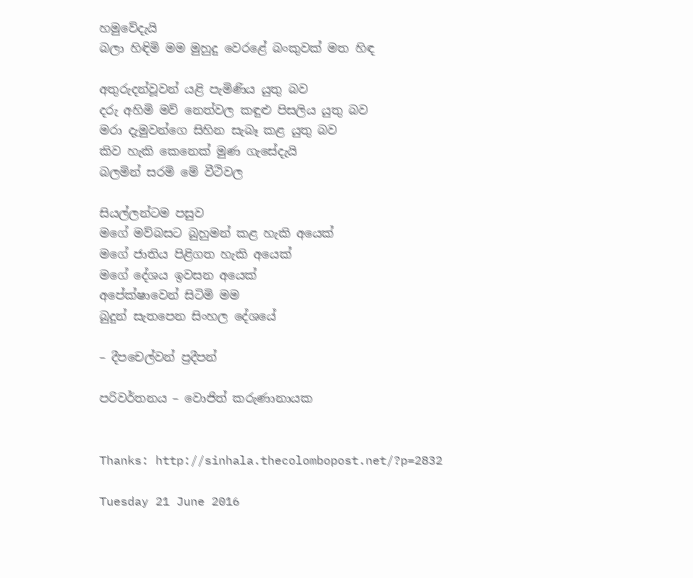හමුවේදැ‍යි
බලා හිඳිමි මම මුහුදු වෙරළේ බංකුවක් මත හිඳ

අතුරුදන්වූවන් යළි පැමිණිය යුතු බව
දරු අහිමි මව් නෙත්වල කඳුළු පිසලිය යුතු බව
මරා දැමුවන්ගෙ සිහින සැබෑ කළ යුතු බව
කිව හැකි කෙනෙක් මුණ ගැසේදැයි
බලමින් සරමි මේ වීථිවල

සියල්ලන්ටම පසුව
මගේ මව්බසට බුහුමන් කළ හැකි අයෙක්
මගේ ජාතිය පිළිගත හැකි අයෙක්
මගේ දේශය ඉවසන අයෙක්
අපේක්ෂාවෙන් සිටිමි මම
බුදුන් සැතපෙන සිංහල දේශයේ

– දීපචෙල්වන් ප්‍රදීපන්

පරිවර්තනය – වොජිත් කරුණානායක


Thanks: http://sinhala.thecolombopost.net/?p=2832

Tuesday 21 June 2016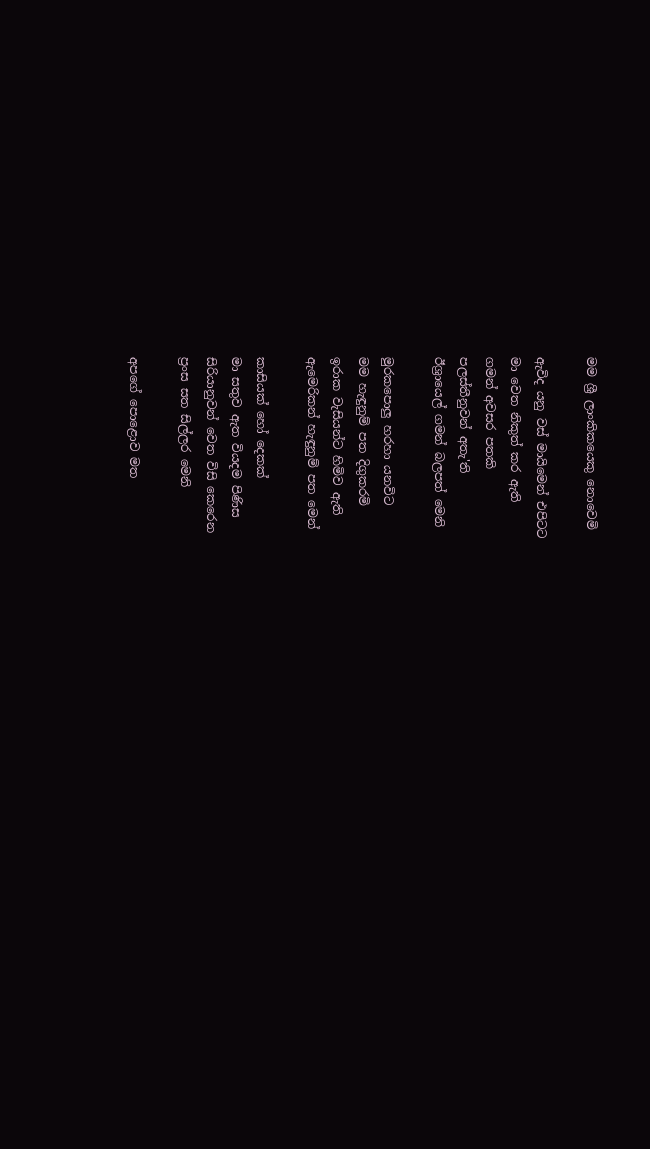මම ශ්‍රී ලාංකිකයෙකු නොවෙමි

ඇවිද යනු වස් මායිමෙන් එපිටට
මා වෙත නිකුත් කර ඇති
ගමන් අවසර පතකි
පලස්තීනුවන් අතැ'ති
ඊශ්‍රායෙල් ගමන් බලපත් මෙනි

මුරකපොලු හරහා යනවිට
මම හැඳුනුම් පත දිගුකරමි
ඉරාක වැසියන්ට හිමිව ඇති
ඇමෙරිකන් හැඳුනුම් පත මෙන්

කාසියක් හෝ දෙකක්
මා සතුව ඇත වියදම පිණිස
සිරියානුවන් වෙත විසි කෙරෙන
ප්‍රංස සත සිල්ලර මෙනි

අපගේ පොළොව මත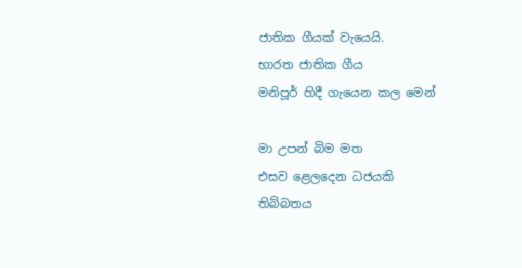ජාතික ගීයක් වැයෙයි.
භාරත ජාතික ගීය
මනිපූර් හිදී ගැයෙන කල මෙන්

මා උපන් බිම මත
එසව ළෙලදෙන ධජයකි
තිබ්බතය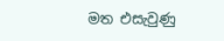මත එසැවුණු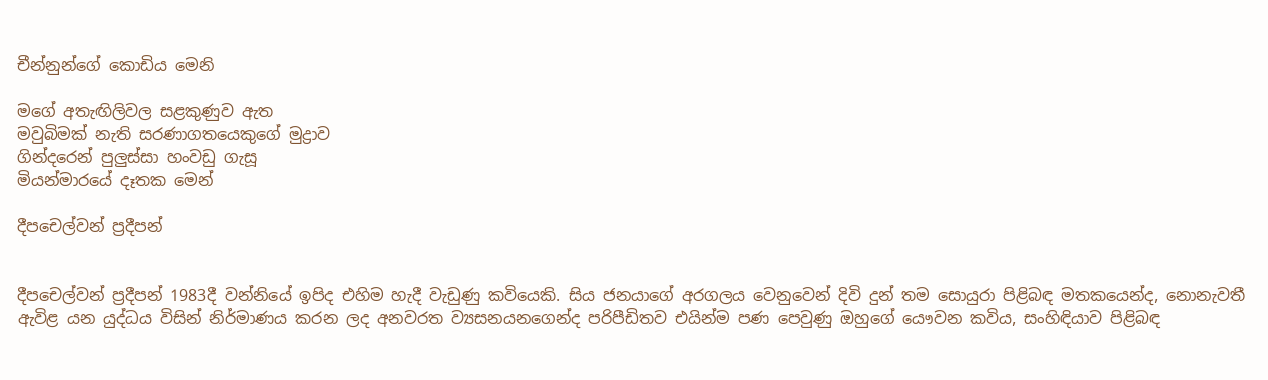චීන්නුන්ගේ කොඩිය මෙනි

මගේ අතැඟිලිවල සළකුණුව ඇත
මවුබිමක් නැති සරණාගතයෙකුගේ මුද්‍රාව
ගින්දරෙන් පුලුස්සා හංවඩු ගැසූ
මියන්මාරයේ දෑතක මෙන්

දීපචෙල්වන් ප්‍ර‍දීපන්


දීපචෙල්වන් ප්‍ර‍දීපන් 1983දී වන්නියේ ඉපිද එහිම හැදී වැඩුණු කවියෙකි. සිය ජනයාගේ අරගලය වෙනුවෙන් දිවි දුන් තම සොයුරා පිළිබඳ මතකයෙන්ද, නොනැවතී ඇවිළ යන යුද්ධය විසින් නිර්මාණය කරන ලද අනවරත ව්‍යසනයනගෙන්ද පරිපීඩිතව එයින්ම පණ පෙවුණු ඔහුගේ යෞවන කවිය, සංහිඳියාව පිළිබඳ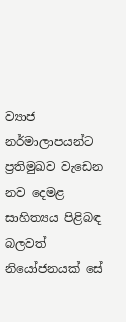ව්‍යාජ නර්මාලාපයන්ට ප්‍ර‍තිමුඛව වැඩෙන නව දෙමළ සාහිත්‍යය පිළිබඳ බලවත් නියෝජනයක් සේ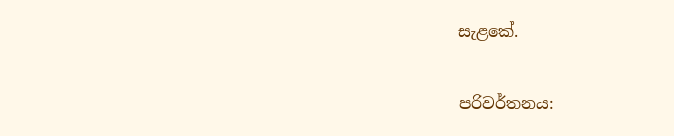සැළකේ.

පරිවර්තනය: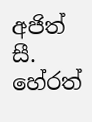අජිත් සී. හේරත්